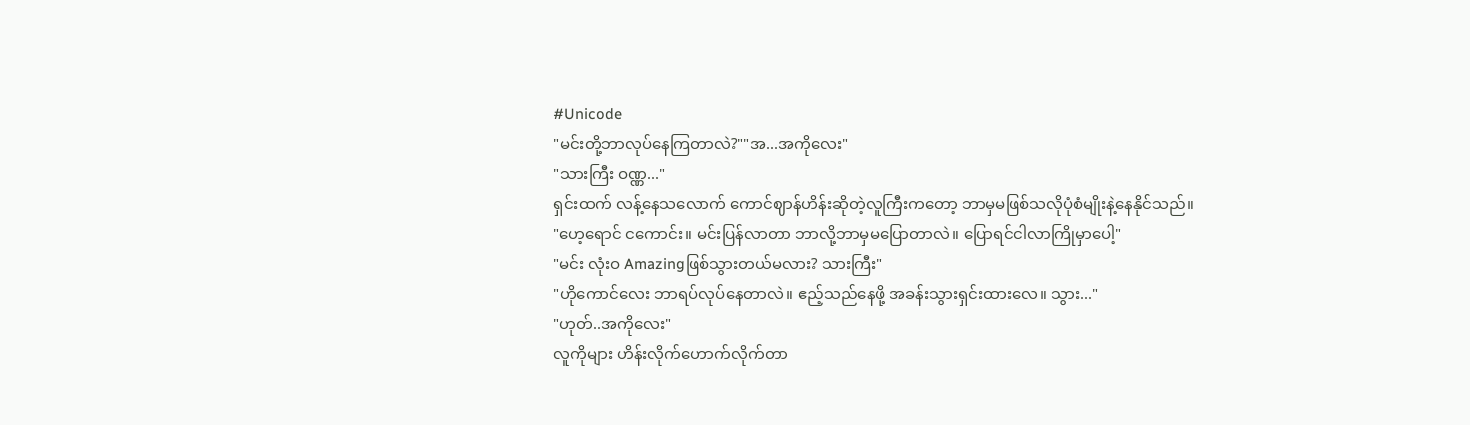#Unicode
"မင်းတို့ဘာလုပ်နေကြတာလဲ?""အ...အကိုလေး"
"သားကြီး ဝဏ္ဏ..."
ရှင်းထက် လန့်နေသလောက် ကောင်ဈာန်ဟိန်းဆိုတဲ့လူကြီးကတော့ ဘာမှမဖြစ်သလိုပုံစံမျိုးနဲ့နေနိုင်သည်။
"ဟေ့ရောင် ငကောင်း။ မင်းပြန်လာတာ ဘာလို့ဘာမှမပြောတာလဲ။ ပြောရင်ငါလာကြိုမှာပေါ့"
"မင်း လုံးဝ Amazingဖြစ်သွားတယ်မလား? သားကြီး"
"ဟိုကောင်လေး ဘာရပ်လုပ်နေတာလဲ။ ဧည့်သည်နေဖို့ အခန်းသွားရှင်းထားလေ။ သွား..."
"ဟုတ်..အကိုလေး"
လူကိုများ ဟိန်းလိုက်ဟောက်လိုက်တာ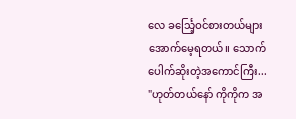လေ ခင်္သြေ့ဝင်စားတယ်များအောက်မေ့ရတယ်။ သောက်ပေါက်ဆိုးတဲ့အကောင်ကြီး...
"ဟုတ်တယ်နော် ကိုကိုက အ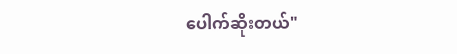ပေါက်ဆိုးတယ်"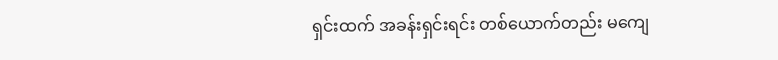ရှင်းထက် အခန်းရှင်းရင်း တစ်ယောက်တည်း မကျေ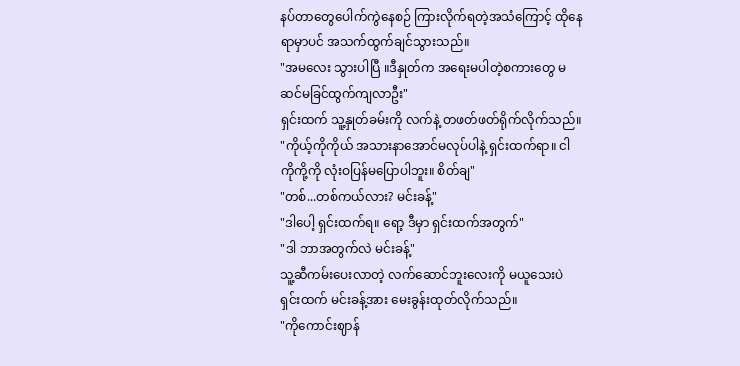နပ်တာတွေပေါက်ကွဲနေစဉ် ကြားလိုက်ရတဲ့အသံကြောင့် ထိုနေရာမှာပင် အသက်ထွက်ချင်သွားသည်။
"အမလေး သွားပါပြီ ။ဒီနှုတ်က အရေးမပါတဲ့စကားတွေ မဆင်မခြင်ထွက်ကျလာဦး"
ရှင်းထက် သူ့နှုတ်ခမ်းကို လက်နဲ့ တဖတ်ဖတ်ရိုက်လိုက်သည်။
"ကိုယ့်ကိုကိုယ် အသားနာအောင်မလုပ်ပါနဲ့ ရှင်းထက်ရာ။ ငါ ကိုကို့ကို လုံးဝပြန်မပြောပါဘူး။ စိတ်ချ"
"တစ်...တစ်ကယ်လား? မင်းခန့်"
"ဒါပေါ့ ရှင်းထက်ရ။ ရော့ ဒီမှာ ရှင်းထက်အတွက်"
"ဒါ ဘာအတွက်လဲ မင်းခန့်"
သူ့ဆီကမ်းပေးလာတဲ့ လက်ဆောင်ဘူးလေးကို မယူသေးပဲ ရှင်းထက် မင်းခန့်အား မေးခွန်းထုတ်လိုက်သည်။
"ကိုကောင်းဈာန်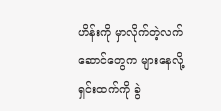ဟိန်းကို မှာလိုက်တဲ့လက်ဆောင်တွေက များနေလို့ ရှင်းထက်ကို ခွဲ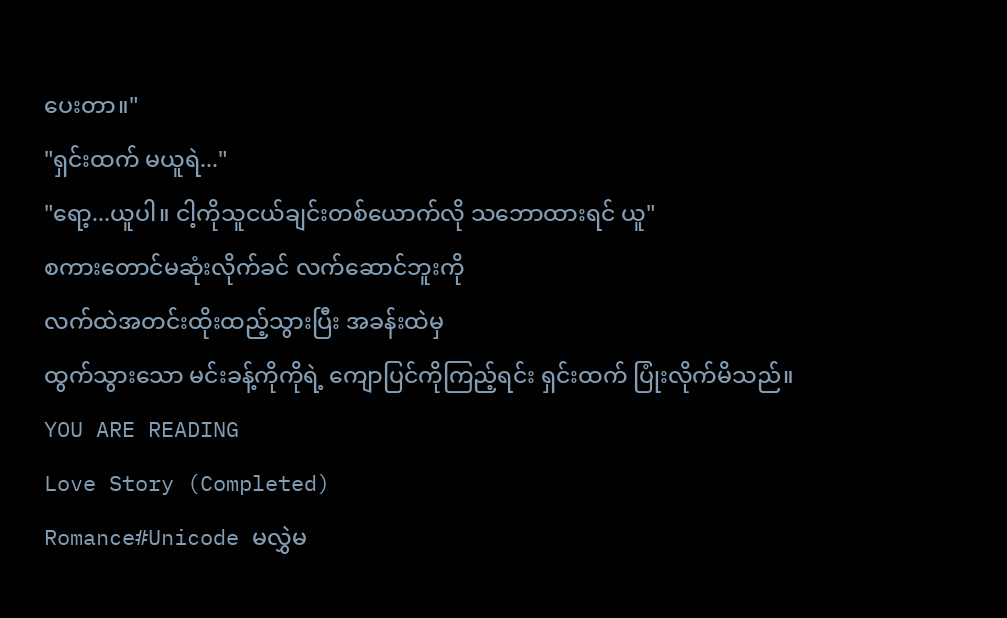ပေးတာ။"
"ရှင်းထက် မယူရဲ..."
"ရော့...ယူပါ။ ငါ့ကိုသူငယ်ချင်းတစ်ယောက်လို သဘောထားရင် ယူ"
စကားတောင်မဆုံးလိုက်ခင် လက်ဆောင်ဘူးကို
လက်ထဲအတင်းထိုးထည့်သွားပြီး အခန်းထဲမှ
ထွက်သွားသော မင်းခန့်ကိုကိုရဲ့ ကျောပြင်ကိုကြည့်ရင်း ရှင်းထက် ပြုံးလိုက်မိသည်။
YOU ARE READING
Love Story (Completed)
Romance#Unicode မလွှဲမ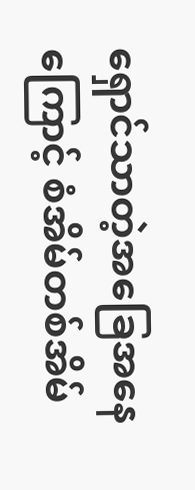ရှောင်သာတဲ့အခြေအနေကြောင့် စံအိမ်တစ်အိမ်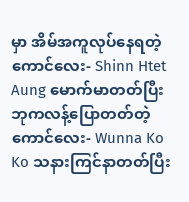မှာ အိမ်အကူလုပ်နေရတဲ့ကောင်လေး- Shinn Htet Aung မောက်မာတတ်ပြီး ဘုကလန့်ပြောတတ်တဲ့ကောင်လေး- Wunna Ko Ko သနားကြင်နာတတ်ပြီး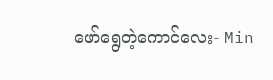ဖော်ရွေတဲ့ကောင်လေး- Min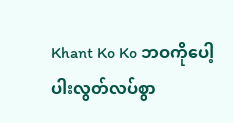Khant Ko Ko ဘဝကိုပေါ့ပါးလွတ်လပ်စွာ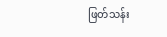ဖြတ်သန်း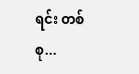ရင်း တစ်စု...